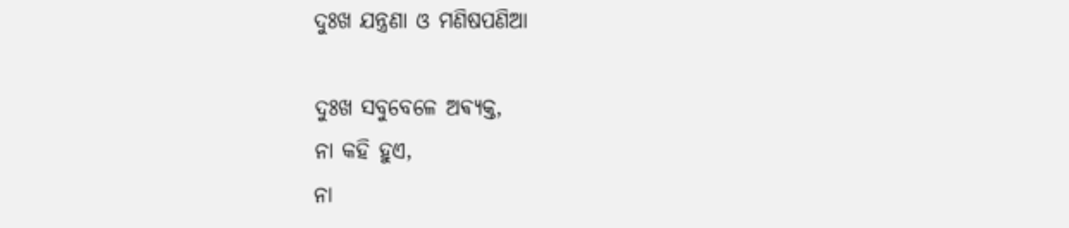ଦୁଃଖ ଯନ୍ତ୍ରଣା ଓ ମଣିଷପଣିଆ

ଦୁଃଖ ସବୁବେଳେ ଅଵ୍ୟକ୍ତ,
ନା କହି ହୁଏ,
ନା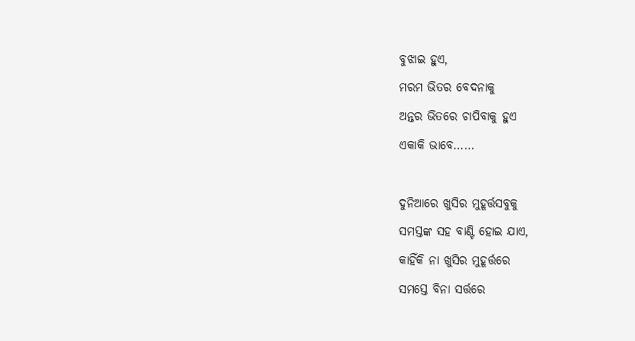ବୁଝାଇ ହୁଏ,
ମରମ ଭିତର ବେଦନାକୁ
ଅନ୍ତର ଭିତରେ ଚାପିବାକୁ ହୁଏ
ଏକାକି ଭାବେ……

ଦୁନିଆରେ ଖୁସିର ମୁହୂର୍ତ୍ତସବୁକୁ
ସମସ୍ତଙ୍କ ସହ ବାଣ୍ଟି ହୋଇ ଯାଏ,
କାହିଁକି ନା ଖୁସିର ମୁହୂର୍ତ୍ତରେ
ସମସ୍ତେ ବିନା ସର୍ତ୍ତରେ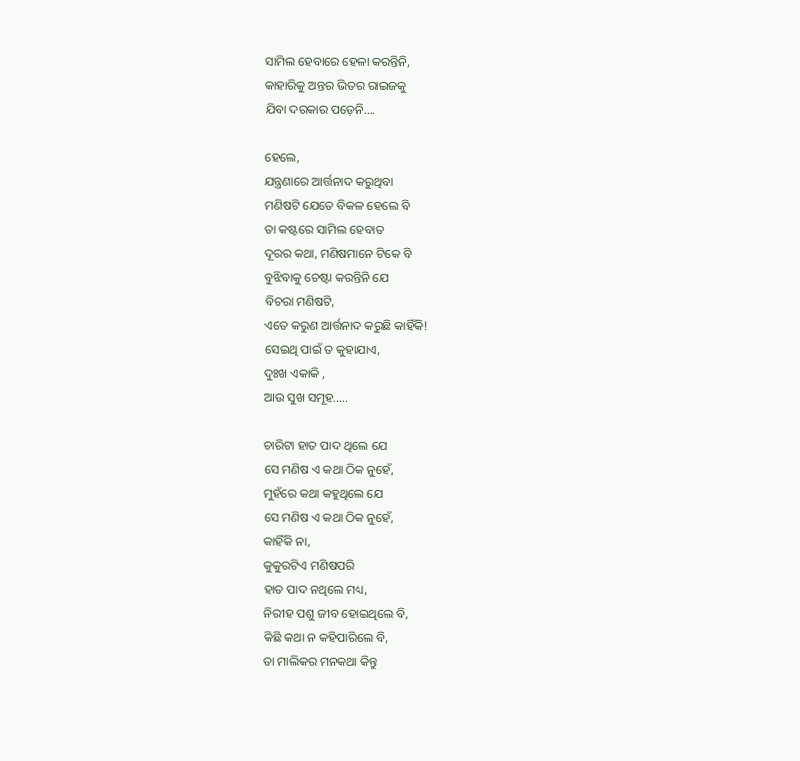ସାମିଲ ହେବାରେ ହେଳା କରନ୍ତିନି,
କାହାରିକୁ ଅନ୍ତର ଭିତର ରାଇଜକୁ
ଯିବା ଦରକାର ପଡ଼େନି….

ହେଲେ,
ଯନ୍ତ୍ରଣାରେ ଆର୍ତ୍ତନାଦ କରୁଥିବା
ମଣିଷଟି ଯେତେ ବିକଳ ହେଲେ ବି
ତା କଷ୍ଟରେ ସାମିଲ ହେବାତ
ଦୂରର କଥା, ମଣିଷମାନେ ଟିକେ ବି
ବୁଝିବାକୁ ଚେଷ୍ଟା କରନ୍ତିନି ଯେ
ବିଚରା ମଣିଷଟି,
ଏତେ କରୁଣ ଆର୍ତ୍ତନାଦ କରୁଛି କାହିଁକି!
ସେଇଥି ପାଇଁ ତ କୁହାଯାଏ,
ଦୁଃଖ ଏକାକି ,
ଆଉ ସୁଖ ସମୂହ…..

ଚାରିଟା ହାତ ପାଦ ଥିଲେ ଯେ
ସେ ମଣିଷ ଏ କଥା ଠିକ ନୁହେଁ,
ମୁହଁରେ କଥା କହୁଥିଲେ ଯେ
ସେ ମଣିଷ ଏ କଥା ଠିକ ନୁହେଁ,
କାହିଁକି ନା,
କୁକୁରଟିଏ ମଣିଷପରି
ହାତ ପାଦ ନଥିଲେ ମଧ୍ୟ,
ନିରୀହ ପଶୁ ଜୀବ ହୋଇଥିଲେ ବି,
କିଛି କଥା ନ କହିପାରିଲେ ବି,
ତା ମାଲିକର ମନକଥା କିନ୍ତୁ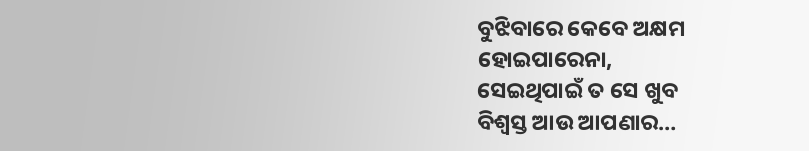ବୁଝିବାରେ କେବେ ଅକ୍ଷମ
ହୋଇପାରେନା,
ସେଇଥିପାଇଁ ତ ସେ ଖୁବ
ବିଶ୍ୱସ୍ତ ଆଉ ଆପଣାର…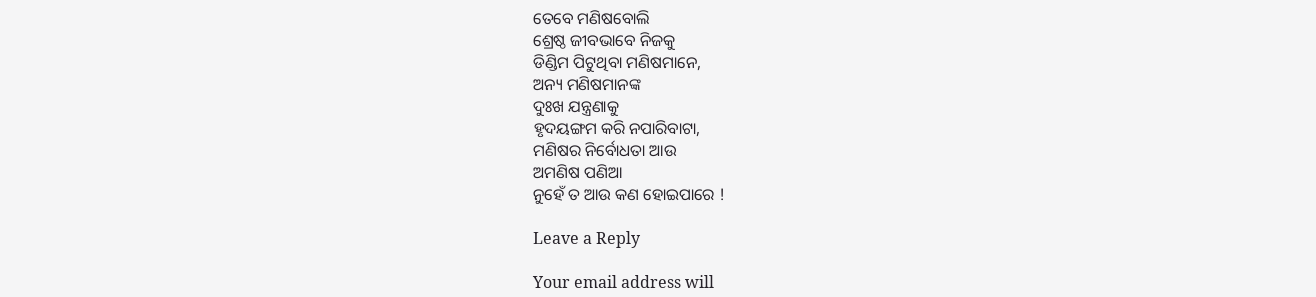ତେବେ ମଣିଷବୋଲି
ଶ୍ରେଷ୍ଠ ଜୀବଭାବେ ନିଜକୁ
ଡିଣ୍ଡିମ ପିଟୁଥିବା ମଣିଷମାନେ,
ଅନ୍ୟ ମଣିଷମାନଙ୍କ
ଦୁଃଖ ଯନ୍ତ୍ରଣାକୁ
ହୃଦୟଙ୍ଗମ କରି ନପାରିବାଟା,
ମଣିଷର ନିର୍ବୋଧତା ଆଉ
ଅମଣିଷ ପଣିଆ
ନୁହେଁ ତ ଆଉ କଣ ହୋଇପାରେ !

Leave a Reply

Your email address will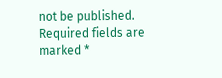not be published. Required fields are marked *